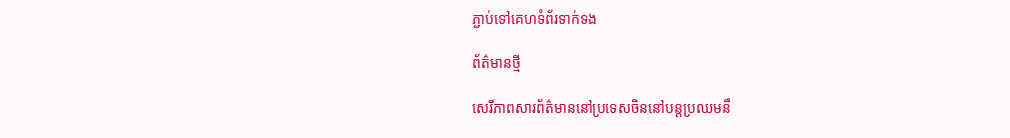ភ្ជាប់ទៅគេហទំព័រទាក់ទង

ព័ត៌មានថ្មី

សេរីភាពសារព័ត៌មាននៅប្រទេសចិននៅបន្តប្រឈមនឹ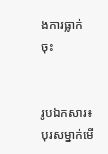ងការធ្លាក់ចុះ


រូបឯកសារ៖ បុរសម្នាក់មើ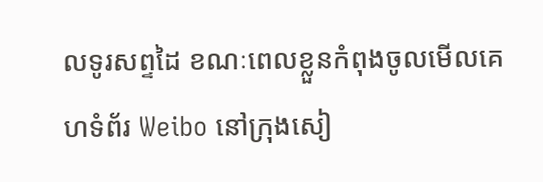លទូរសព្ទដៃ ខណៈពេលខ្លួនកំពុងចូលមើលគេហទំព័រ Weibo នៅក្រុងសៀ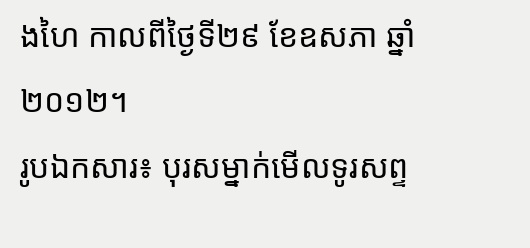ងហៃ កាលពីថ្ងៃទី២៩ ខែឧសភា ឆ្នាំ២០១២។
រូបឯកសារ៖ បុរសម្នាក់មើលទូរសព្ទ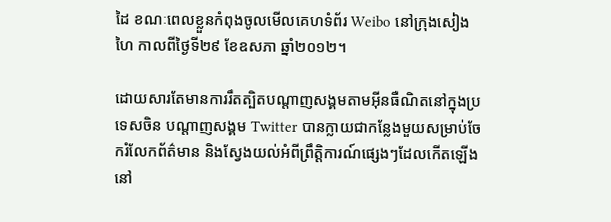ដៃ ខណៈពេលខ្លួនកំពុងចូលមើលគេហទំព័រ Weibo នៅក្រុងសៀងហៃ កាលពីថ្ងៃទី២៩ ខែឧសភា ឆ្នាំ២០១២។

ដោយសារតែមានការរឹតត្បិតបណ្តាញសង្គមតាមអ៊ីនធឺណិតនៅក្នុងប្រទេសចិន បណ្តាញសង្គម Twitter បានក្លាយជាកន្លែងមួយសម្រាប់ចែករំលែកព័ត៌មាន និងស្វែងយល់អំពីព្រឹត្តិការណ៍ផ្សេងៗដែលកើតឡើងនៅ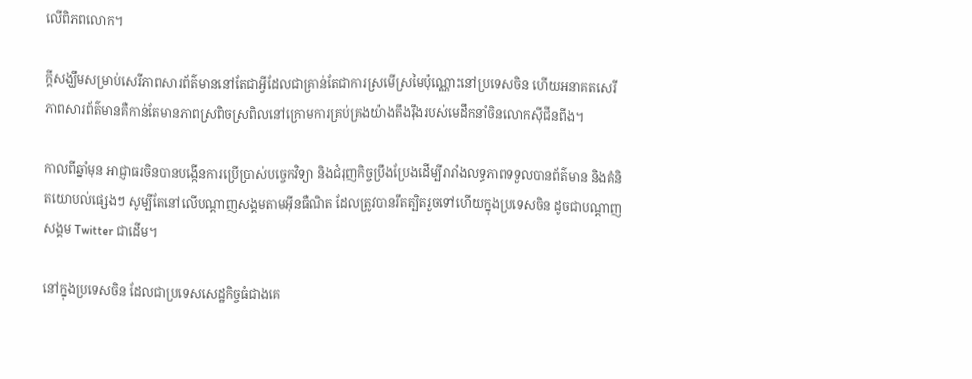លើពិភពលោក។

ក្តីសង្ឃឹមសម្រាប់សេរីភាពសារព័ត៌មាននៅតែជាអ្វីដែលជាគ្រាន់តែជាការស្រមើស្រមៃប៉ុណ្ណោះនៅប្រទេសចិន ហើយអនាគតសេរីភាពសារព័ត៌មានគឺកាន់តែមានភាពស្រពិចស្រពិលនៅក្រោមការគ្រប់គ្រងយ៉ាងតឹងរ៉ឹងរបស់មេដឹកនាំចិនលោកស៊ីជីនពីង។

កាលពីឆ្នាំមុន អាជ្ញាធរចិនបានបង្កើនការប្រើប្រាស់បច្ចេកវិទ្យា និងជំរុញកិច្ចប្រឹងប្រែងដើម្បីរារាំងលទ្ធភាពទទួលបានព័ត៌មាន និងគំនិតយោបល់ផ្សេងៗ សូម្បីតែនៅលើបណ្តាញសង្គមតាមអ៊ីនធឺណិត ដែលត្រូវបានរឹតត្បិតរួចទៅហើយក្នុងប្រទេសចិន ដូចជាបណ្ដាញសង្គម Twitter ជាដើម។

នៅក្នុងប្រទេសចិន ដែលជាប្រទេសសេដ្ឋកិច្ចធំជាងគេ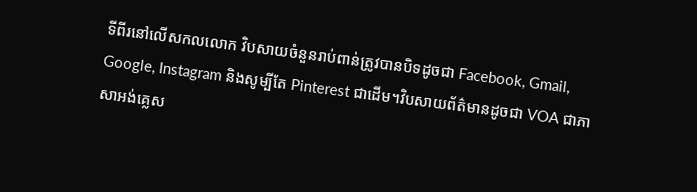ទីពីរនៅលើសកលលោក វិបសាយចំនួនរាប់ពាន់ត្រូវបានបិទដូចជា Facebook, Gmail, Google, Instagram និងសូម្បីតែ Pinterest ជាដើម។វិបសាយព័ត៌មានដូចជា VOA ជាភាសាអង់គ្លេស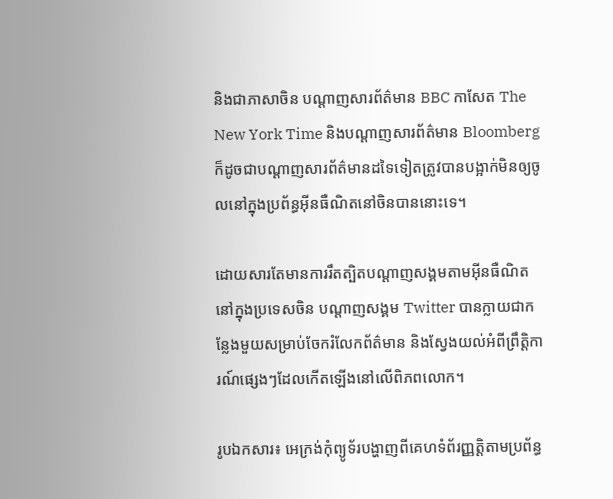និងជាភាសាចិន បណ្តាញសារព័ត៌មាន BBC កាសែត The New York Time និងបណ្ដាញសារព័ត៌មាន Bloomberg ក៏ដូចជាបណ្តាញសារព័ត៌មានដទៃទៀតត្រូវបានបង្អាក់មិនឲ្យចូលនៅក្នុងប្រព័ន្ធអ៊ីនធឺណិតនៅចិនបាននោះទេ។

ដោយសារតែមានការរឹតត្បិតបណ្តាញសង្គមតាមអ៊ីនធឺណិតនៅក្នុងប្រទេសចិន បណ្តាញសង្គម Twitter បានក្លាយជាកន្លែងមួយសម្រាប់ចែករំលែកព័ត៌មាន និងស្វែងយល់អំពីព្រឹត្តិការណ៍ផ្សេងៗដែលកើតឡើងនៅលើពិភពលោក។

រូបឯកសារ៖ អេក្រង់កុំព្យូទ័របង្ហាញពីគេហទំព័រញ្ញតិ្តតាមប្រព័ន្ធ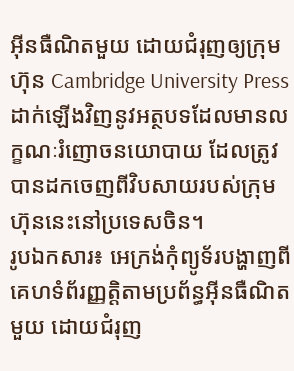អ៊ីនធឺណិតមួយ ដោយជំរុញឲ្យក្រុមហ៊ុន Cambridge University Press ដាក់ឡើងវិញនូវអត្ថបទដែលមានលក្ខណៈរំញោចនយោបាយ ដែលត្រូវបានដកចេញពីវិបសាយរបស់ក្រុមហ៊ុននេះនៅប្រទេសចិន។
រូបឯកសារ៖ អេក្រង់កុំព្យូទ័របង្ហាញពីគេហទំព័រញ្ញតិ្តតាមប្រព័ន្ធអ៊ីនធឺណិតមួយ ដោយជំរុញ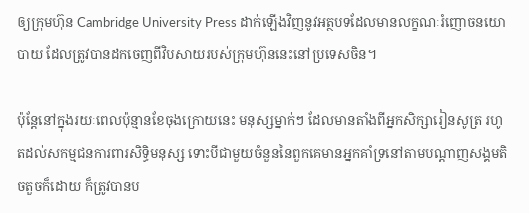ឲ្យក្រុមហ៊ុន Cambridge University Press ដាក់ឡើងវិញនូវអត្ថបទដែលមានលក្ខណៈរំញោចនយោបាយ ដែលត្រូវបានដកចេញពីវិបសាយរបស់ក្រុមហ៊ុននេះនៅប្រទេសចិន។

ប៉ុន្តែនៅក្នុងរយៈពេលប៉ុន្មានខែចុងក្រោយនេះ មនុស្សម្នាក់ៗ ដែលមានតាំងពីអ្នកសិក្សារៀនសូត្រ រហូតដល់សកម្មជនការពារសិទ្ធិមនុស្ស ទោះបីជាមួយចំនួននៃពួកគេមានអ្នកគាំទ្រនៅតាមបណ្ដាញសង្គមតិចតួចក៏ដោយ ក៏ត្រូវបានប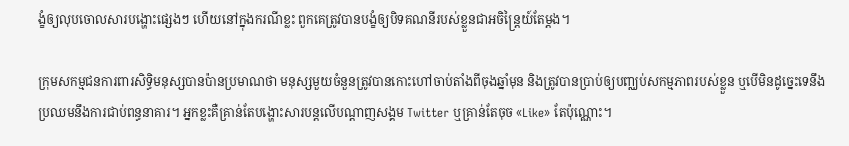ង្ខំឲ្យលុបចោលសារបង្ហោះផ្សេងៗ ហើយនៅក្នុងករណីខ្លះ ពួកគេត្រូវបានបង្ខំឲ្យបិទគណនីរបស់ខ្លួនជាអចិន្ត្រៃយ៍តែម្ដង។

ក្រុមសកម្មជនការពារសិទ្ធិមនុស្សបានប៉ានប្រមាណថា មនុស្សមួយចំនួនត្រូវបានកោះហៅចាប់តាំងពីចុងឆ្នាំមុន និងត្រូវបានប្រាប់ឲ្យបញ្ឈប់សកម្មភាពរបស់ខ្លួន ឬបើមិនដូច្នេះទេនឹងប្រឈមនឹងការជាប់ពន្ធនាគារ។ អ្នកខ្លះគឺគ្រាន់តែបង្ហោះសារបន្តលើបណ្តាញសង្គម Twitter ឬគ្រាន់តែចុច «Like» តែប៉ុណ្ណោះ។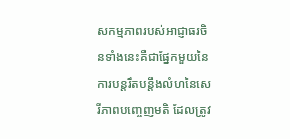សកម្មភាពរបស់អាជ្ញាធរចិនទាំងនេះគឺជាផ្នែកមួយនៃការបន្តរឹតបន្តឹងលំហនៃសេរីភាពបញ្ចេញមតិ ដែលត្រូវ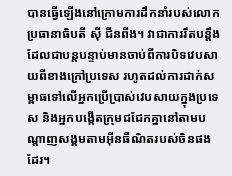បានធ្វើឡើងនៅក្រោមការដឹកនាំរបស់លោកប្រធានាធិបតី ស៊ី ជីនពីង។ វាជាការរឹតបន្តឹងដែលជាបន្តបន្ទាប់មានចាប់ពីការបិទវេបសាយពីខាងក្រៅប្រទេស រហូតដល់ការដាក់សម្ពាធទៅលើអ្នកប្រើប្រាស់វេបសាយក្នុងប្រទេស និងអ្នកបង្កើតក្រុមជជែកគ្នានៅតាមបណ្តាញសង្គមតាមអ៊ីនធឺណិតរបស់ចិនផងដែរ។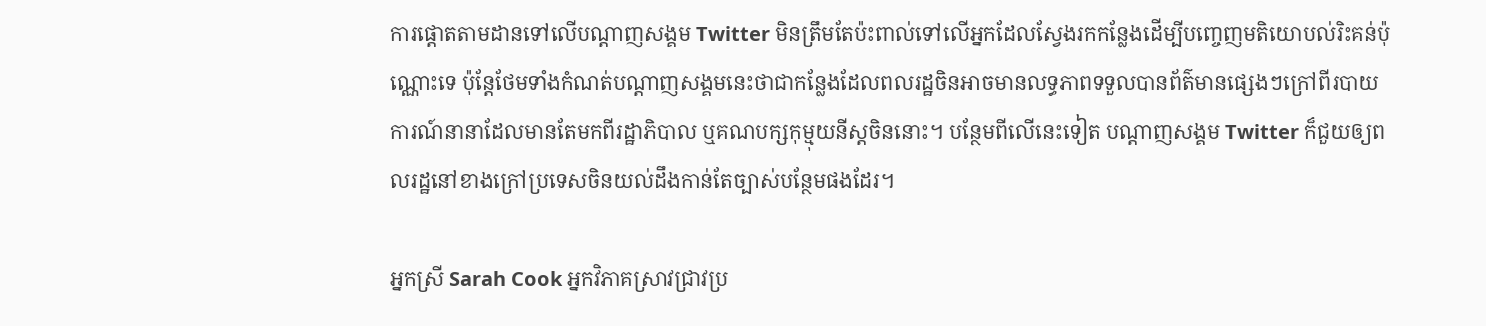ការផ្តោតតាមដានទៅលើបណ្តាញសង្គម Twitter មិនត្រឹមតែប៉ះពាល់ទៅលើអ្នកដែលស្វែងរកកន្លែងដើម្បីបញ្ចេញមតិយោបល់រិះគន់ប៉ុណ្ណោះទេ ប៉ុន្តែថែមទាំងកំណត់បណ្ដាញសង្គមនេះថាជាកន្លែងដែលពលរដ្ឋចិនអាចមានលទ្ធភាពទទួលបានព័ត៌មានផ្សេងៗក្រៅពីរបាយការណ៍នានាដែលមានតែមកពីរដ្ឋាភិបាល ឬគណបក្សកុម្មុយនីស្តចិននោះ។ បន្ថែមពីលើនេះទៀត បណ្តាញសង្គម Twitter ក៏ជួយឲ្យពលរដ្ឋនៅខាងក្រៅប្រទេសចិនយល់ដឹងកាន់តែច្បាស់បន្ថែមផងដែរ។

អ្នកស្រី Sarah Cook អ្នកវិភាគស្រាវជ្រាវប្រ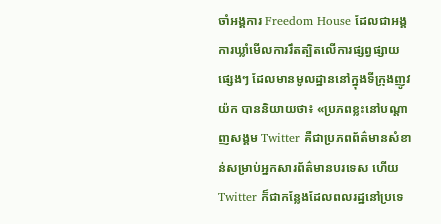ចាំអង្គការ Freedom House ដែលជាអង្គការឃ្លាំមើលការរឹតត្បិតលើការផ្សព្វផ្សាយផ្សេងៗ ដែលមានមូលដ្ឋាននៅក្នុងទីក្រុងញូវយ៉ក បាននិយាយថា៖ «ប្រភពខ្លះនៅបណ្តាញសង្គម Twitter គឺជាប្រភពព័ត៌មានសំខាន់សម្រាប់អ្នកសារព័ត៌មានបរទេស ហើយ Twitter ក៏ជាកន្លែងដែលពលរដ្ឋនៅប្រទេ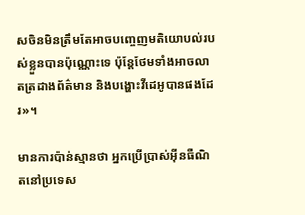សចិនមិនត្រឹមតែអាចបញ្ចេញមតិយោបល់របស់ខ្លួនបានប៉ុណ្ណោះទេ ប៉ុន្តែថែមទាំងអាចលាតត្រដាងព័ត៌មាន និងបង្ហោះវីដេអូបានផងដែរ»។

មានការប៉ាន់ស្មានថា អ្នកប្រើប្រាស់អ៊ីនធឺណិតនៅប្រទេស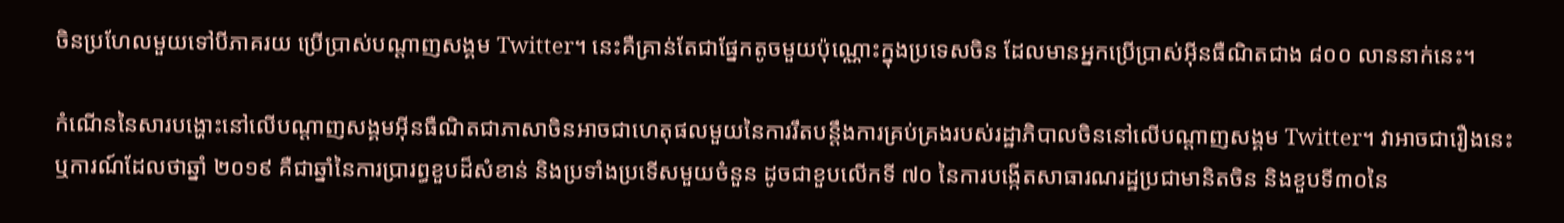ចិនប្រហែលមួយទៅបីភាគរយ ប្រើប្រាស់បណ្ដាញសង្គម Twitter។ នេះគឺគ្រាន់តែជាផ្នែកតូចមួយប៉ុណ្ណោះក្នុងប្រទេសចិន ដែលមានអ្នកប្រើប្រាស់អ៊ីនធឺណិតជាង ៨០០ លាននាក់នេះ។

កំណើននៃសារបង្ហោះនៅលើបណ្តាញសង្គមអ៊ីនធឺណិតជាភាសាចិនអាចជាហេតុផលមួយនៃការរឹតបន្តឹងការគ្រប់គ្រងរបស់រដ្ឋាភិបាលចិននៅលើបណ្តាញសង្គម Twitter។ វាអាចជារឿងនេះ ឬការណ៍ដែលថាឆ្នាំ ២០១៩ គឺជាឆ្នាំនៃការប្រារព្ធខួបដ៏សំខាន់ និងប្រទាំងប្រទើសមួយចំនួន ដូចជាខួបលើកទី ៧០ នៃការបង្កើតសាធារណរដ្ឋប្រជាមានិតចិន និងខួបទី៣០នៃ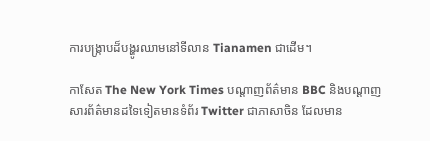ការបង្រ្កាបដ៏បង្ហូរឈាមនៅទីលាន Tianamen ជាដើម។

កាសែត The New York Times បណ្តាញព័ត៌មាន BBC និងបណ្ដាញសារព័ត៌មានដទៃទៀតមានទំព័រ Twitter ជាភាសាចិន ដែលមាន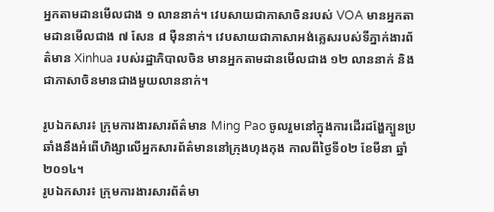អ្នកតាមដានមើលជាង ១ លាននាក់។ វេបសាយជាភាសាចិនរបស់ VOA មានអ្នកតាមដានមើលជាង ៧ សែន ៨ ម៉ឺននាក់។ វេបសាយជាភាសាអង់គ្លេសរបស់ទីភ្នាក់ងារព័ត៌មាន Xinhua របស់រដ្ឋាភិបាលចិន មានអ្នកតាមដានមើលជាង ១២ លាននាក់ និងជាភាសាចិនមានជាងមួយលាននាក់។

រូបឯកសារ៖ ក្រុមការងារសារព័ត៌មាន Ming Pao ចូលរួមនៅក្នុងការដើរដង្ហែក្បួនប្រឆាំងនឹងអំពើហិង្សាលើអ្នកសារព័ត៌មាននៅក្រុងហុងកុង កាលពីថ្ងៃទី០២ ខែមីនា ឆ្នាំ២០១៤។
រូបឯកសារ៖ ក្រុមការងារសារព័ត៌មា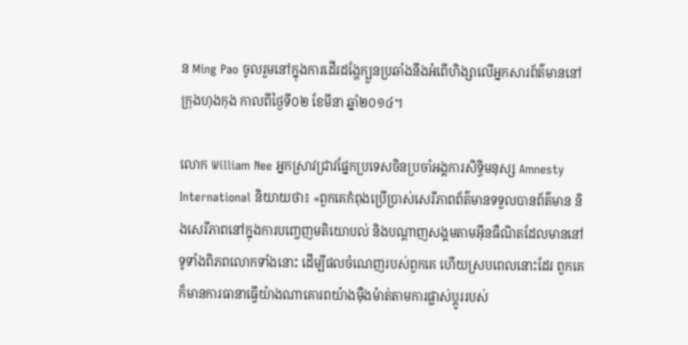ន Ming Pao ចូលរួមនៅក្នុងការដើរដង្ហែក្បួនប្រឆាំងនឹងអំពើហិង្សាលើអ្នកសារព័ត៌មាននៅក្រុងហុងកុង កាលពីថ្ងៃទី០២ ខែមីនា ឆ្នាំ២០១៤។

លោក William Nee អ្នកស្រាវជ្រាវផ្នែកប្រទេសចិនប្រចាំអង្គការសិទ្ធិមនុស្ស Amnesty International និយាយថា៖ «ពួកគេកំពុងប្រើប្រាស់សេរីភាពព័ត៌មានទទួលបានព័ត៌មាន និងសេរីភាពនៅក្នុងការបញ្ចេញមតិយោបល់ និងបណ្ដាញសង្គមតាមអ៊ីនធឺណិតដែលមាននៅទូទាំងពិភពលោកទាំងនោះ ដើម្បីផលចំណេញរបស់ពួកគេ ហើយស្របពេលនោះដែរ ពួកគេក៏មានការធានាធ្វើយ៉ាងណាគោរពយ៉ាងម៉ឺងម៉ាត់តាមការផ្លាស់ប្ដូររបស់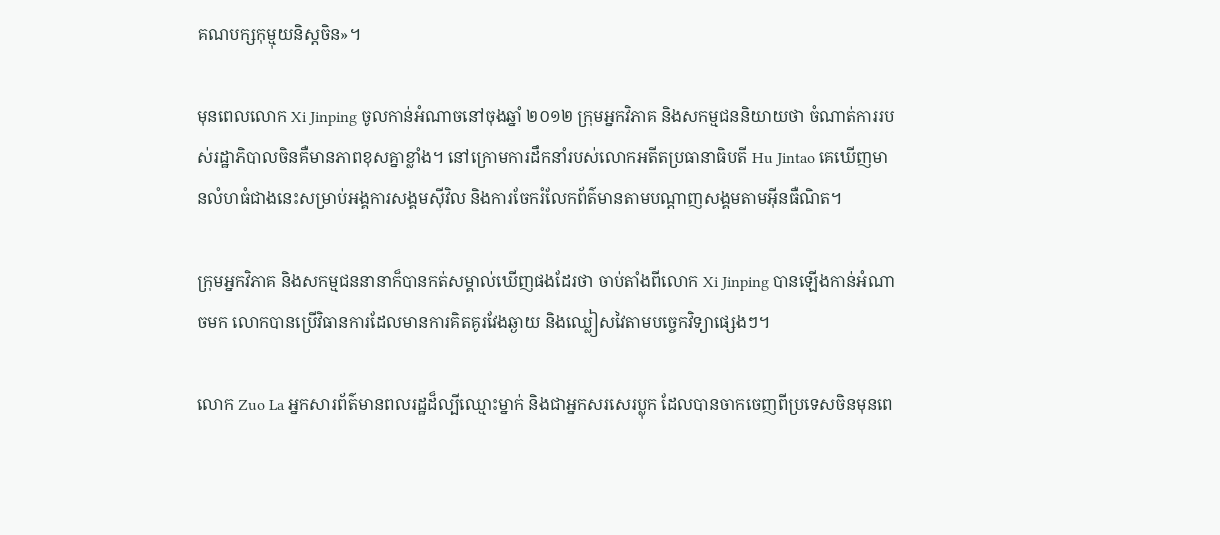គណបក្សកុម្មុយនិស្តចិន»។

មុនពេលលោក Xi Jinping ចូលកាន់អំណាចនៅចុងឆ្នាំ ២០១២ ក្រុមអ្នកវិភាគ និងសកម្មជននិយាយថា ចំណាត់ការរបស់រដ្ឋាភិបាលចិនគឺមានភាពខុសគ្នាខ្លាំង។ នៅក្រោមការដឹកនាំរបស់លោកអតីតប្រធានាធិបតី Hu Jintao គេឃើញមានលំហធំជាងនេះសម្រាប់អង្គការសង្គមស៊ីវិល និងការចែករំលែកព័ត៌មានតាមបណ្តាញសង្គមតាមអ៊ីនធឺណិត។

ក្រុមអ្នកវិភាគ និងសកម្មជននានាក៏បានកត់សម្គាល់ឃើញផងដែរថា ចាប់តាំងពីលោក Xi Jinping បានឡើងកាន់អំណាចមក លោកបានប្រើវិធានការដែលមានការគិតគូរវែងឆ្ងាយ និងឈ្លៀសវៃតាមបច្ចេកវិទ្យាផ្សេងៗ។

លោក Zuo La អ្នកសារព័ត៌មានពលរដ្ឋដ៏ល្បីឈ្មោះម្នាក់ និងជាអ្នកសរសេរប្លុក ដែលបានចាកចេញពីប្រទេសចិនមុនពេ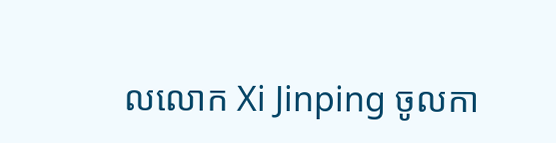លលោក Xi Jinping ចូលកា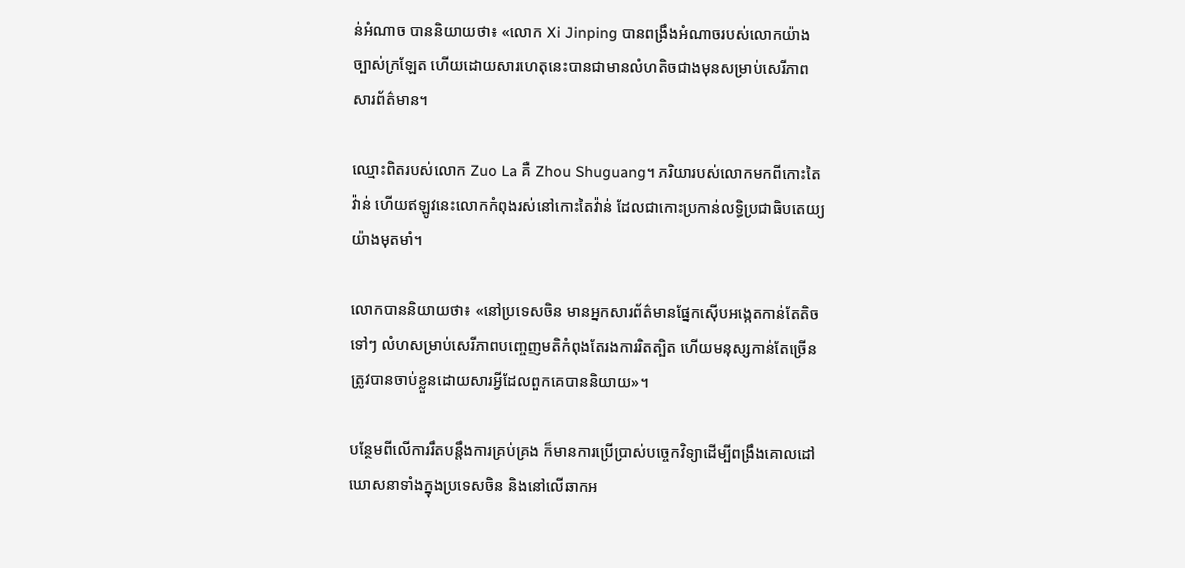ន់អំណាច បាននិយាយថា៖ «លោក Xi Jinping បានពង្រឹងអំណាចរបស់លោកយ៉ាងច្បាស់ក្រឡែត ហើយដោយសារហេតុនេះបានជាមានលំហតិចជាងមុនសម្រាប់សេរីភាពសារព័ត៌មាន។

ឈ្មោះពិតរបស់លោក Zuo La គឺ Zhou Shuguang។ ភរិយារបស់លោកមកពីកោះតៃវ៉ាន់ ហើយឥឡូវនេះលោកកំពុងរស់នៅកោះតៃវ៉ាន់ ដែលជាកោះប្រកាន់លទ្ធិប្រជាធិបតេយ្យយ៉ាងមុតមាំ។

លោកបាននិយាយថា៖ «នៅប្រទេសចិន មានអ្នកសារព័ត៌មានផ្នែកស៊ើបអង្កេតកាន់តែតិចទៅៗ លំហសម្រាប់សេរីភាពបញ្ចេញមតិកំពុងតែរងការរិតត្បិត ហើយមនុស្សកាន់តែច្រើនត្រូវបានចាប់ខ្លួនដោយសារអ្វីដែលពួកគេបាននិយាយ»។

បន្ថែមពីលើការរឹតបន្តឹងការគ្រប់គ្រង ក៏មានការប្រើប្រាស់បច្ចេកវិទ្យាដើម្បីពង្រឹងគោលដៅឃោសនាទាំងក្នុងប្រទេសចិន និងនៅលើឆាកអ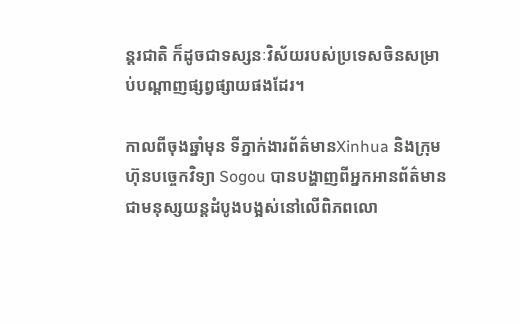ន្តរជាតិ ក៏ដូចជាទស្សនៈវិស័យរបស់ប្រទេសចិនសម្រាប់បណ្តាញផ្សព្វផ្សាយផងដែរ។

កាលពីចុងឆ្នាំមុន ទីភ្នាក់ងារព័ត៌មានXinhua និងក្រុមហ៊ុនបច្ចេកវិទ្យា Sogou បានបង្ហាញពីអ្នកអានព័ត៌មានជាមនុស្សយន្តដំបូងបង្អស់នៅលើពិភពលោ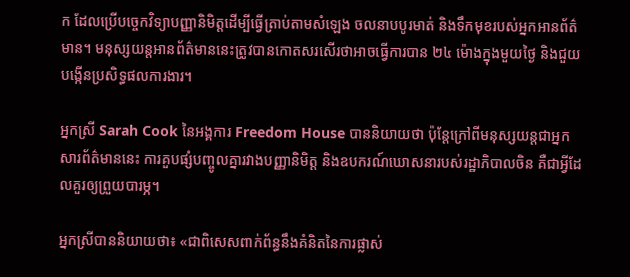ក ដែលប្រើបច្ចេកវិទ្យាបញ្ញានិមិត្តដើម្បីធ្វើត្រាប់តាមសំឡេង ចលនាបបូរមាត់ និងទឹកមុខរបស់អ្នកអានព័ត៌មាន។ មនុស្សយន្តអានព័ត៌មាននេះត្រូវបានកោតសរសើរថាអាចធ្វើការបាន ២៤ ម៉ោងក្នុងមួយថ្ងៃ និងជួយបង្កើនប្រសិទ្ធផលការងារ។

អ្នកស្រី Sarah Cook នៃអង្គការ Freedom House បាននិយាយថា ប៉ុន្តែក្រៅពីមនុស្សយន្តជាអ្នកសារព័ត៌មាននេះ ការគួបផ្សំបញ្ចូលគ្នារវាងបញ្ញានិមិត្ត និងឧបករណ៍ឃោសនារបស់រដ្ឋាភិបាលចិន គឺជាអ្វីដែលគួរឲ្យព្រួយបារម្ភ។

អ្នកស្រីបាននិយាយថា៖ «ជាពិសេសពាក់ព័ន្ធនឹងគំនិតនៃការផ្លាស់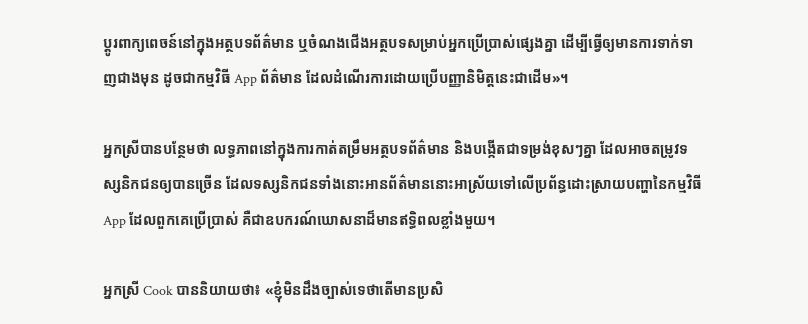ប្តូរពាក្យពេចន៍នៅក្នុងអត្ថបទព័ត៌មាន ឬចំណងជើងអត្ថបទសម្រាប់អ្នកប្រើប្រាស់ផ្សេងគ្នា ដើម្បីធ្វើឲ្យមានការទាក់ទាញជាងមុន ដូចជាកម្មវិធី App ព័ត៌មាន ដែលដំណើរការដោយប្រើបញ្ញានិមិត្តនេះជាដើម»។

អ្នកស្រីបានបន្ថែមថា លទ្ធភាពនៅក្នុងការកាត់តម្រឹមអត្ថបទព័ត៌មាន និងបង្កើតជាទម្រង់ខុសៗគ្នា ដែលអាចតម្រូវទស្សនិកជនឲ្យបានច្រើន ដែលទស្សនិកជនទាំងនោះអានព័ត៌មាននោះអាស្រ័យទៅលើប្រព័ន្ធដោះស្រាយបញ្ហានៃកម្មវិធី App ដែលពួកគេប្រើប្រាស់ គឺជាឧបករណ៍ឃោសនាដ៏មានឥទ្ធិពលខ្លាំងមួយ។

អ្នកស្រី Cook បាននិយាយថា៖ «ខ្ញុំមិនដឹងច្បាស់ទេថាតើមានប្រសិ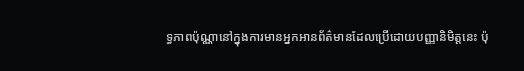ទ្ធភាពប៉ុណ្ណានៅក្នុងការមានអ្នកអានព័ត៌មានដែលប្រើដោយបញ្ញានិមិត្តនេះ ប៉ុ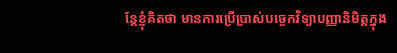ន្តែខ្ញុំគិតថា មានការប្រើប្រាស់បច្ចេកវិទ្យាបញ្ញានិមិត្តក្នុង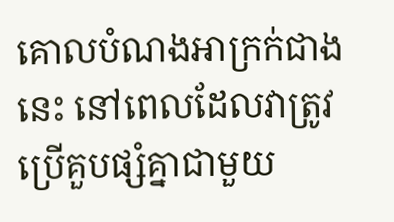គោលបំណងអាក្រក់ជាងនេះ នៅពេលដែលវាត្រូវប្រើគួបផ្សំគ្នាជាមួយ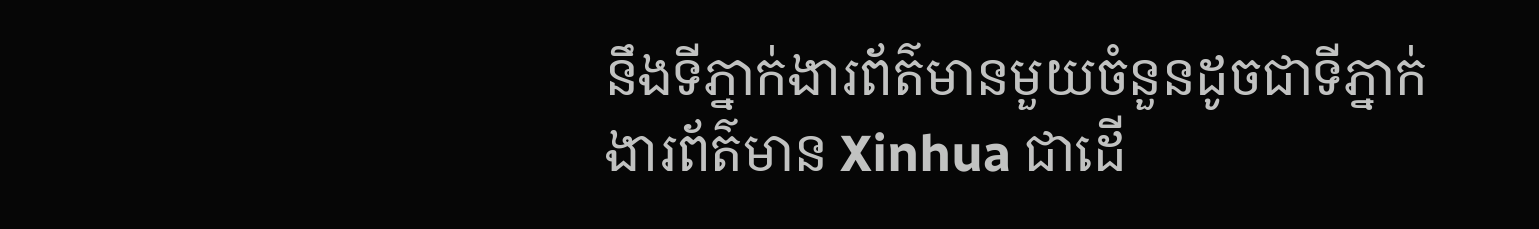នឹងទីភ្នាក់ងារព័ត៌មានមួយចំនួនដូចជាទីភ្នាក់ងារព័ត៌មាន Xinhua ជាដើ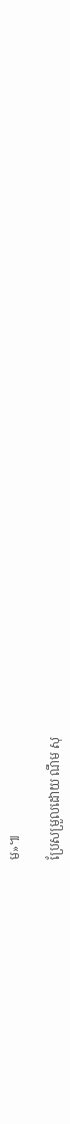ម»៕

ប្រែសម្រួលដោយ ណឹម សុ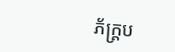ភ័ក្រ្តប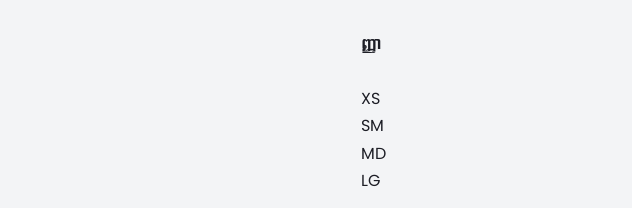ញ្ញា

XS
SM
MD
LG